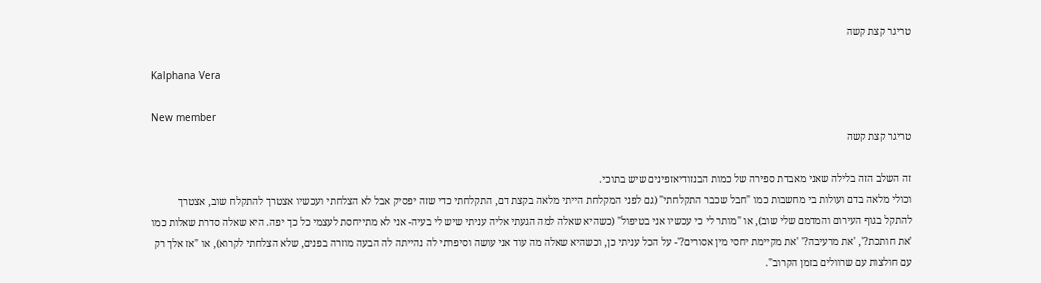טריגר קצת קשה

Kalphana Vera

New member
טריגר קצת קשה

זה השלב הזה בלילה שאני מאבדת ספירה של כמות הבנזודיאזפינים שיש בתוכי.
וכולי מלאה בדם ועולות בי מחשבות כמו "חבל שכבר התקלחתי" (גם לפני המקלחת הייתי מלאה בקצת דם, התקלחתי כדי שזה יפסיק אבל לא הצלחתי ועכשיו אצטרך להתקלח שוב, אצטרך להתקל בגוף העירום והמדמם שלי שוב), או "מותר לי כי עכשיו אני בטיפול" (כשהיא שאלה למה הגעתי אליה עניתי שיש לי בעיה- אני לא מתייחסת לעצמי כל כך יפה. היא שאלה סדרת שאלות כמו 'את חותכת?', 'את מרעיבה?' 'את מקיימת יחסי מין אסורים?'- על הכל עניתי כן, וכשהיא שאלה מה עוד אני עושה וסיפרתי לה נהייתה לה הבעה מוזרה בפנים, שלא הצלחתי לקרוא), או "אז אלך רק עם חולצות עם שרוולים בזמן הקרוב".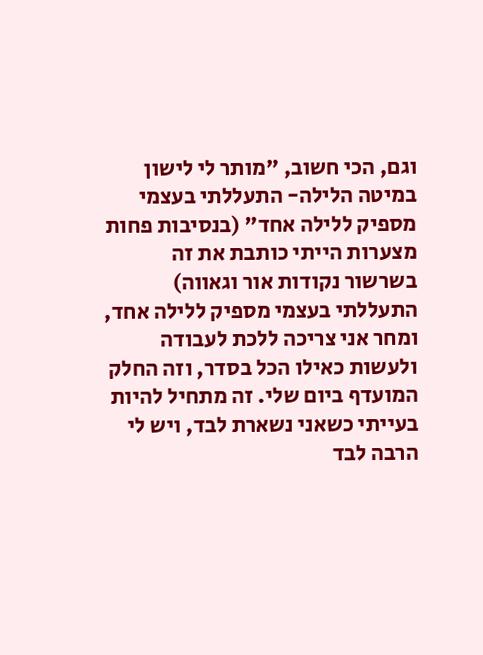וגם, הכי חשוב, "מותר לי לישון במיטה הלילה- התעללתי בעצמי מספיק ללילה אחד" (בנסיבות פחות מצערות הייתי כותבת את זה בשרשור נקודות אור וגאווה)
התעללתי בעצמי מספיק ללילה אחד, ומחר אני צריכה ללכת לעבודה ולעשות כאילו הכל בסדר, וזה החלק המועדף ביום שלי. זה מתחיל להיות בעייתי כשאני נשארת לבד, ויש לי הרבה לבד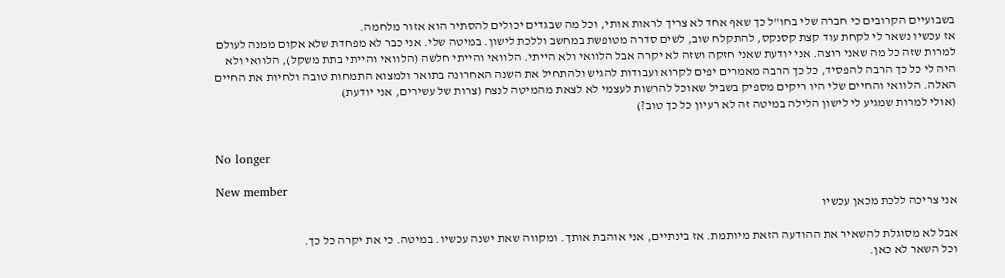בשבועיים הקרובים כי חברה שלי בחו"ל כך שאף אחד לא צריך לראות אותי, וכל מה שבגדים יכולים להסתיר הוא אזור מלחמה.
אז עכשיו נשאר לי לקחת עוד קצת קסנקס, להתקלח שוב, לשים סדרה מטופשת במחשב וללכת לישון. במיטה שלי. אני כבר לא מפחדת שלא אקום ממנה לעולם למרות שזה כל מה שאני רוצה. אני יודעת שאני חזקה ושזה לא יקרה אבל הלוואי ולא הייתי. הלוואי והייתי חלשה (הלוואי והייתי בתת משקל), הלוואי ולא היה לי כל כך הרבה להפסיד, כל כך הרבה מאמרים יפים לקרוא ועבודות להגיש ולהתחיל את השנה האחרונה בתואר ולמצוא התמחות טובה ולחיות את החיים האלה. הלוואי והחיים שלי היו ריקים מספיק בשביל שאוכל להרשות לעצמי לא לצאת מהמיטה לנצח (צרות של עשירים, אני יודעת)
(אולי למרות שמגיע לי לישון הלילה במיטה זה לא רעיון כל כך טוב?)


No longer

New member
אני צריכה ללכת מכאן עכשיו

אבל לא מסוגלת להשאיר את ההודעה הזאת מיותמת. אז בינתיים, אני אוהבת אותך. ומקווה שאת ישנה עכשיו. במיטה. כי את יקרה כל כך.
וכל השאר לא כאן.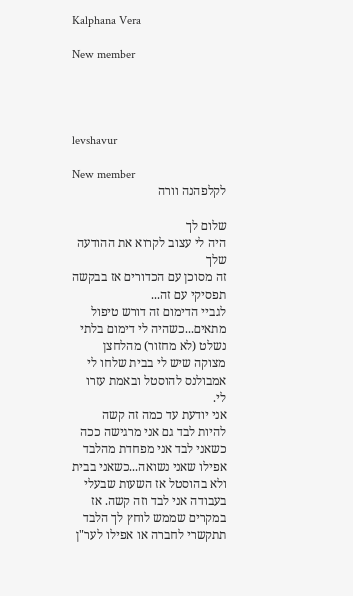Kalphana Vera

New member




levshavur

New member
לקלפהנה וורה

שלום לך
היה לי עצוב לקרוא את ההודעה שלך
זה מסוכן עם הכדורים אז בבקשה תפסיקי עם זה...
לגביי הדימום זה דורש טיפול מתאים...כשהיה לי דימום בלתי נשלט (לא מחזור) מהלחצן מצוקה שיש לי בבית שלחו לי אמבולנס להוסטל ובאמת עזרו לי.
אני יודעת עד כמה זה קשה להיות לבד גם אני מרגישה ככה כשאני לבד אני מפחדת מהלבד אפילו שאני נשואה...כשאני בבית ולא בהוסטל אז השעות שבעלי בעבודה אני לבד וזה קשה. אז במקרים שממש לוחץ לך הלבד תתקשרי לחברה או אפילו לער"ן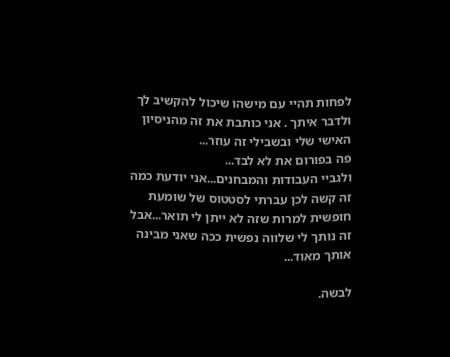לפחות תהיי עם מישהו שיכול להקשיב לך ולדבר איתך . אני כותבת את זה מהניסיון האישי שלי ובשבילי זה עוזר...
פה בפורום את לא לבד...
ולגביי העבודות והמבחנים...אני יודעת כמה זה קשה לכן עברתי לסטטוס של שומעת חופשית למרות שזה לא ייתן לי תואר...אבל זה נותך לי שלווה נפשית ככה שאני מבינה אותך מאוד...

לבשה.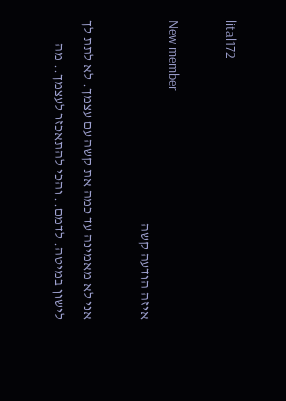lital172

New member
איזה הודעה קשה

אני לא מאמינה עד כמה את קשה עם עצמך. לא לתת לך לישון במיטה. לדמם.. והכי להתאכזר לעצמך.. מה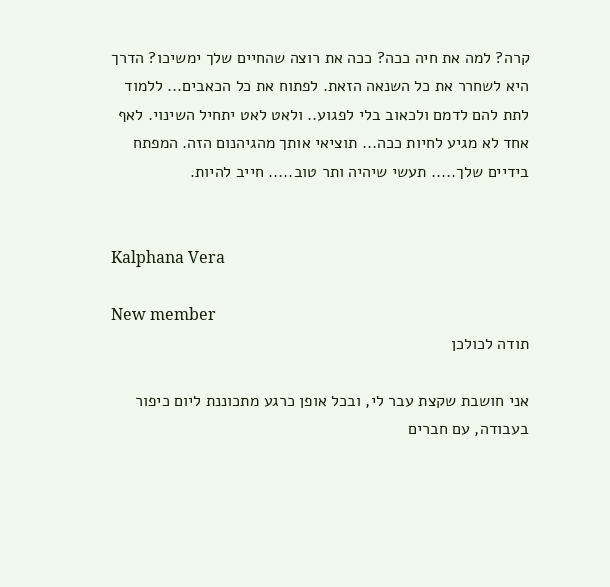קרה? למה את חיה ככה? ככה את רוצה שהחיים שלך ימשיכו? הדרך היא לשחרר את כל השנאה הזאת. לפתוח את כל הכאבים... ללמוד לתת להם לדמם ולכאוב בלי לפגוע.. ולאט לאט יתחיל השינוי. לאף אחד לא מגיע לחיות ככה... תוציאי אותך מהגיהנום הזה. המפתח בידיים שלך..... תעשי שיהיה ותר טוב..... חייב להיות.


Kalphana Vera

New member
תודה לכולכן

אני חושבת שקצת עבר לי, ובכל אופן כרגע מתכוננת ליום כיפור בעבודה, עם חברים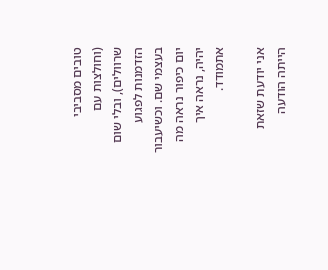טובים מסביבי (וחולצות עם שרוולים), ובלי שום הזדמנות לפגוע בעצמי שם. וכשיעבור יום כיפור נראה מה יהיה, נראה איך אתמודד.

אני יודעת שזאת הייתה הודעה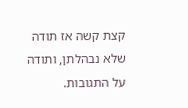קצת קשה אז תודה שלא נבהלתן, ותודה על התגובות.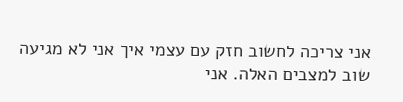אני צריכה לחשוב חזק עם עצמי איך אני לא מגיעה שוב למצבים האלה. אני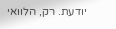יודעת. רק, הלוואי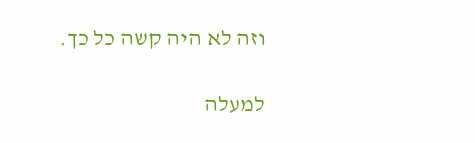וזה לא היה קשה כל כך.

למעלה